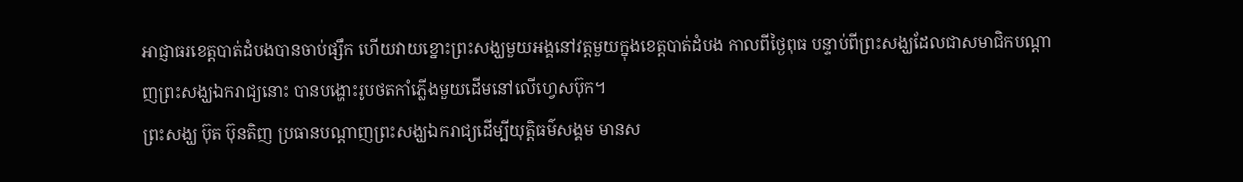អាជ្ញាធរខេត្តបាត់ដំបងបានចាប់ផ្សឹក ហើយវាយខ្នោះព្រះសង្ឃមួយអង្គនៅវត្តមួយក្នុងខេត្តបាត់ដំបង កាលពីថ្ងៃពុធ បន្ទាប់ពីព្រះសង្ឃដែលជាសមាជិកបណ្តាញព្រះសង្ឃឯករាជ្យនោះ បានបង្ហោះរូបថតកាំភ្លើងមួយដើមនៅលើហ្វេសប៊ុក។
ព្រះសង្ឃ ប៊ុត ប៊ុនតិញ ប្រធានបណ្តាញព្រះសង្ឃឯករាជ្យដើម្បីយុត្តិធម៌សង្គម មានស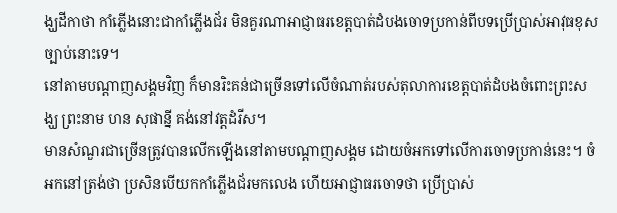ង្ឃដីកាថា កាំភ្លើងនោះជាកាំភ្លើងជ័រ មិនគួរណាអាជ្ញាធរខេត្តបាត់ដំបងចោទប្រកាន់ពីបទប្រើប្រាស់អាវុធខុសច្បាប់នោះទេ។
នៅតាមបណ្តាញសង្គមវិញ ក៏មានរិះគន់ជាច្រើនទៅលើចំណាត់របស់តុលាការខេត្តបាត់ដំបងចំពោះព្រះសង្ឃ ព្រះនាម ហន សុផាន្នី គង់នៅវត្តដំរីស។
មានសំណួរជាច្រើនត្រូវបានលើកឡើងនៅតាមបណ្តាញសង្គម ដោយចំអកទៅលើការចោទប្រកាន់នេះ។ ចំអកនៅត្រង់ថា ប្រសិនបើយកកាំភ្លើងជ័រមកលេង ហើយអាជ្ញាធរចោទថា ប្រើប្រាស់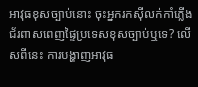អាវុធខុសច្បាប់នោះ ចុះអ្នករកស៊ីលក់កាំភ្លើងជ័រពាសពេញផ្ទៃប្រទេសខុសច្បាប់ឬទេ? លើសពីនេះ ការបង្ហាញអាវុធ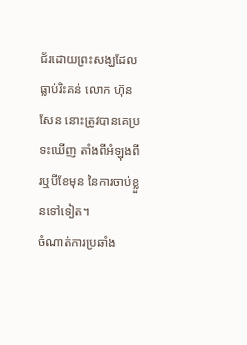ជ័រដោយព្រះសង្ឃដែលធ្លាប់រិះគន់ លោក ហ៊ុន សែន នោះត្រូវបានគេប្រទះឃើញ តាំងពីអំឡុងពីរឬបីខែមុន នៃការចាប់ខ្លួនទៅទៀត។
ចំណាត់ការប្រឆាំង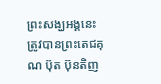ព្រះសង្ឃអង្គនេះ ត្រូវបានព្រះតេជគុណ ប៊ុត ប៊ុនតិញ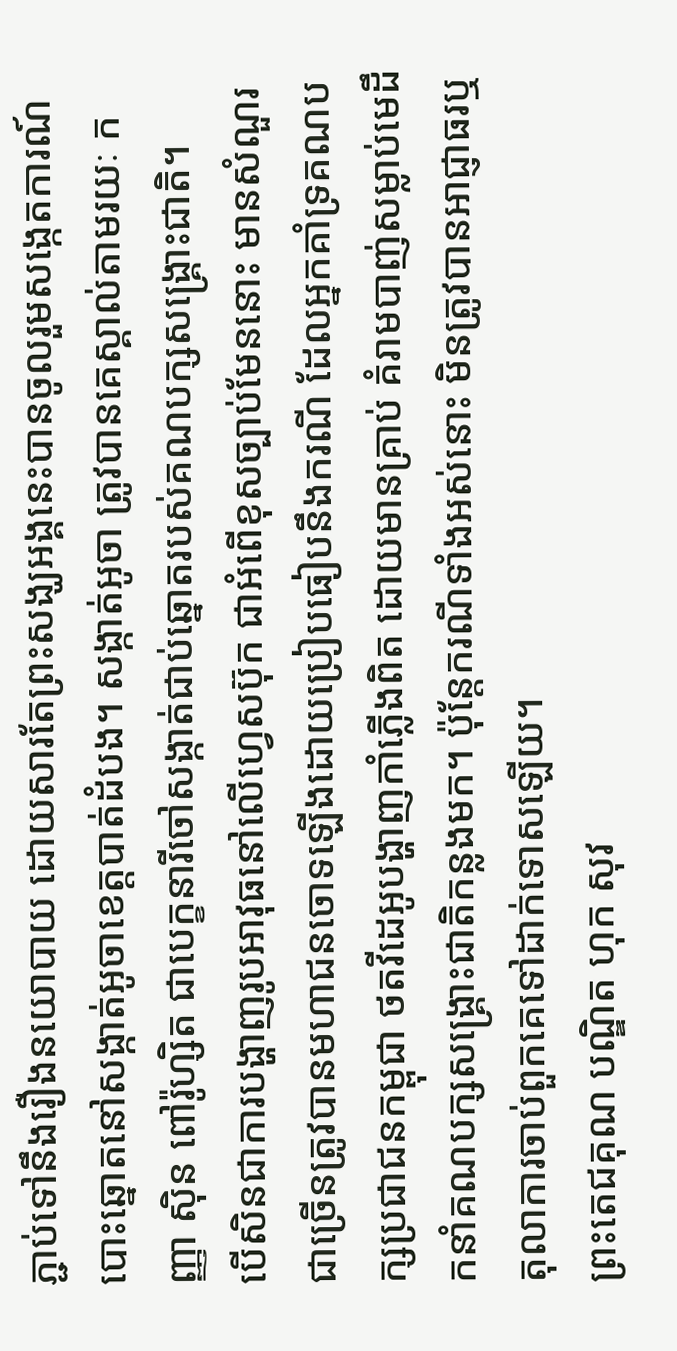ភ្ជាប់ទៅនឹងរឿងនយោបាយ ដោយសារតែព្រះសង្ឃអង្គនេះបានចូលរួមសង្កេតការណ៍បោះឆ្នោតនៅសង្កាត់អូចាខេត្តបាត់ដំបង។ សង្កាត់អូចា ត្រូវបានគេស្គាល់តាមរយៈ កញ្ញា ស៊ិន ពៅរ៉ូហ្សិត ជាបេក្ខនារីចៅសង្កាត់ជាប់ឆ្នោតរបស់គណបក្សសង្រ្គោះជាតិ។
បើសិនជាការបង្ហាញរូបអាវុធនៅលើហ្វេសប៊ុក ជាអំពើខុសច្បាប់មែននោះ មានសំណួរជាច្រើនត្រូវបានមហាជនចោទឡើងដោយប្រៀបធៀបនឹងករណី ដែលអ្នកគាំទ្រគណបក្សប្រជាជនកម្ពុជា ថតវីដេអូបង្ហាញកាំភ្លើងពិត ដោយមានគ្រាប់ គំរាមបាញ់សម្លាប់មេដឹកនាំគណបក្សសង្រ្គោះជាតិកន្លងមក។ ប៉ុន្តែករណីទាំងអស់នោះ មិនត្រូវបានអាជ្ញាធរឬតុលាការចាប់ពួកគេទៅដាក់ទោសឡើយ។
ព្រះតេជគុណ បណ្ឌិត ហុក សុវ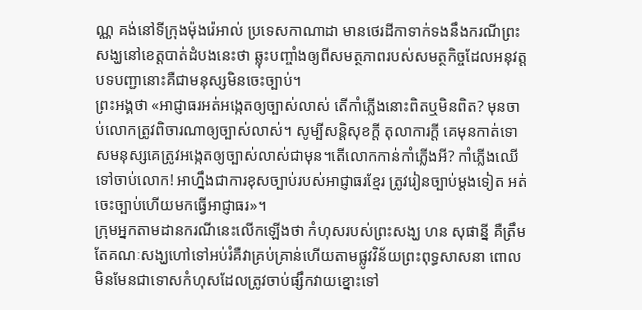ណ្ណ គង់នៅទីក្រុងម៉ុងរ៉េអាល់ ប្រទេសកាណាដា មានថេរដីកាទាក់ទងនឹងករណីព្រះសង្ឃនៅខេត្តបាត់ដំបងនេះថា ឆ្លុះបញ្ចាំងឲ្យពីសមត្ថភាពរបស់សមត្ថកិច្ចដែលអនុវត្តបទបញ្ជានោះគឺជាមនុស្សមិនចេះច្បាប់។
ព្រះអង្គថា «អាជ្ញាធរអត់អង្កេតឲ្យច្បាស់លាស់ តើកាំភ្លើងនោះពិតឬមិនពិត? មុនចាប់លោកត្រូវពិចារណាឲ្យច្បាស់លាស់។ សូម្បីសន្តិសុខក្តី តុលាការក្តី គេមុនកាត់ទោសមនុស្សគេត្រូវអង្កេតឲ្យច្បាស់លាស់ជាមុន។តើលោកកាន់កាំភ្លើងអី? កាំភ្លើងឈើ ទៅចាប់លោក! អាហ្នឹងជាការខុសច្បាប់របស់អាជ្ញាធរខ្មែរ ត្រូវរៀនច្បាប់ម្តងទៀត អត់ចេះច្បាប់ហើយមកធ្វើអាជ្ញាធរ»។
ក្រុមអ្នកតាមដានករណីនេះលើកឡើងថា កំហុសរបស់ព្រះសង្ឃ ហន សុផាន្នី គឺត្រឹមតែគណៈសង្ឃហៅទៅអប់រំគឺវាគ្រប់គ្រាន់ហើយតាមផ្លូវវិន័យព្រះពុទ្ធសាសនា ពោលមិនមែនជាទោសកំហុសដែលត្រូវចាប់ផ្សឹកវាយខ្នោះទៅ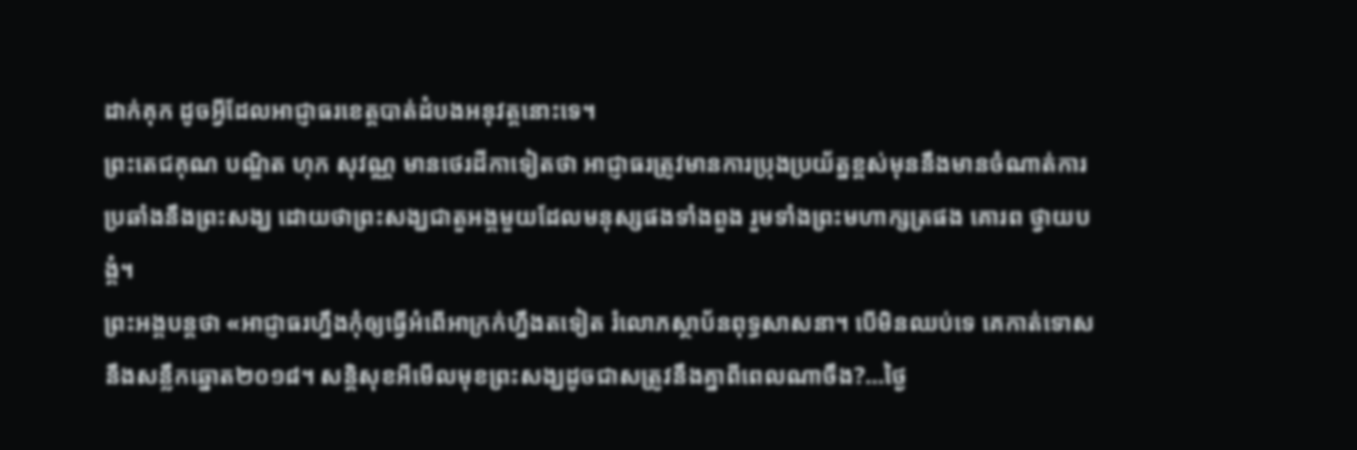ដាក់គុក ដូចអ្វីដែលអាជ្ញាធរខេត្តបាត់ដំបងអនុវត្តនោះទេ។
ព្រះតេជគុណ បណ្ឌិត ហុក សុវណ្ណ មានថេរដីកាទៀតថា អាជ្ញាធរត្រូវមានការប្រុងប្រយ័ត្នខ្ពស់មុននឹងមានចំណាត់ការប្រឆាំងនឹងព្រះសង្ឃ ដោយថាព្រះសង្ឃជាតួអង្គមួយដែលមនុស្សផងទាំងពួង រួមទាំងព្រះមហាក្សត្រផង គោរព ថ្វាយបង្គំ។
ព្រះអង្គបន្តថា «អាជ្ញាធរហ្នឹងកុំឲ្យធ្វើអំពើអាក្រក់ហ្នឹងតទៀត រំលោភស្ថាប័នពុទ្ធសាសនា។ បើមិនឈប់ទេ គេកាត់ទោសនឹងសន្លឹកឆ្នោត២០១៨។ សន្តិសុខអីមើលមុខព្រះសង្ឃដូចជាសត្រូវនឹងគ្នាពីពេលណាចឹង?…ថ្ងៃ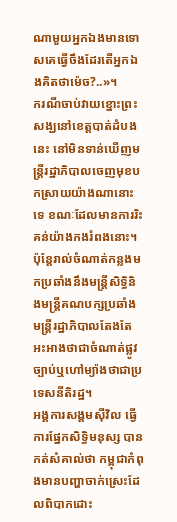ណាមួយអ្នកឯងមានទោសគេធ្វើចឹងដែរតើអ្នកឯងគិតថាម៉េច?..»។
ករណីចាប់វាយខ្នោះព្រះសង្ឃនៅខេត្តបាត់ដំបងនេះ នៅមិនទាន់ឃើញមន្រ្តីរដ្ឋាភិបាលចេញមុខបកស្រាយយ៉ាងណានោះទេ ខណៈដែលមានការរិះគន់យ៉ាងកងរំពងនោះ។ ប៉ុន្តែរាល់ចំណាត់កន្លងមកប្រឆាំងនឹងមន្រ្តីសិទ្ធិនិងមន្រ្តីគណបក្សប្រឆាំង មន្រ្តីរដ្ឋាភិបាលតែងតែអះអាងថាជាចំណាត់ផ្លូវច្បាប់ឬហៅម្យ៉ាងថាជាប្រទេសនីតិរដ្ឋ។
អង្គការសង្គមស៊ីវិល ធ្វើការផ្នែកសិទ្ធិមនុស្ស បានកត់សំគាល់ថា កម្ពុជាកំពុងមានបញ្ហាចាក់ស្រេះដែលពិបាកដោះ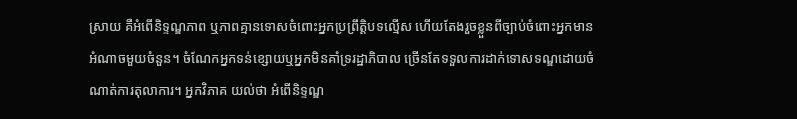ស្រាយ គឺអំពើនិទ្ទណ្ឌភាព ឬភាពគ្មានទោសចំពោះអ្នកប្រព្រឹត្តិបទល្មើស ហើយតែងរួចខ្លួនពីច្បាប់ចំពោះអ្នកមានអំណាចមួយចំនួន។ ចំណែកអ្នកទន់ខ្សោយឬអ្នកមិនគាំទ្ររដ្ឋាភិបាល ច្រើនតែទទួលការដាក់ទោសទណ្ឌដោយចំណាត់ការតុលាការ។ អ្នកវិភាគ យល់ថា អំពើនិទ្ទណ្ឌ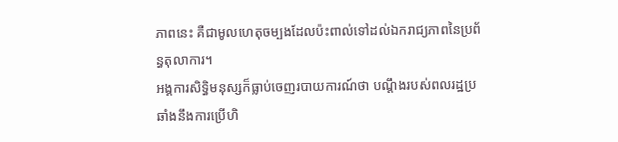ភាពនេះ គឺជាមូលហេតុចម្បងដែលប៉ះពាល់ទៅដល់ឯករាជ្យភាពនៃប្រព័ន្ធតុលាការ។
អង្គការសិទ្ធិមនុស្សក៏ធ្លាប់ចេញរបាយការណ៍ថា បណ្តឹងរបស់ពលរដ្ឋប្រឆាំងនឹងការប្រើហិ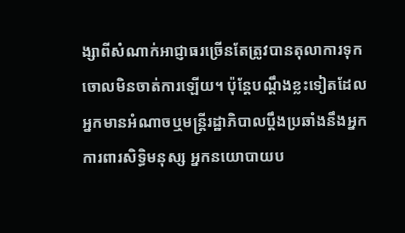ង្សាពីសំណាក់អាជ្ញាធរច្រើនតែត្រូវបានតុលាការទុកចោលមិនចាត់ការឡើយ។ ប៉ុន្តែបណ្តឹងខ្លះទៀតដែលអ្នកមានអំណាចឬមន្រ្តីរដ្ឋាភិបាលប្តឹងប្រឆាំងនឹងអ្នកការពារសិទ្ធិមនុស្ស អ្នកនយោបាយប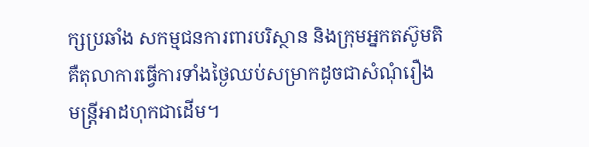ក្សប្រឆាំង សកម្មជនការពារបរិស្ថាន និងក្រុមអ្នកតស៊ូមតិ គឺតុលាការធ្វើការទាំងថ្ងៃឈប់សម្រាកដូចជាសំណុំរឿងមន្រ្តីអាដហុកជាដើម។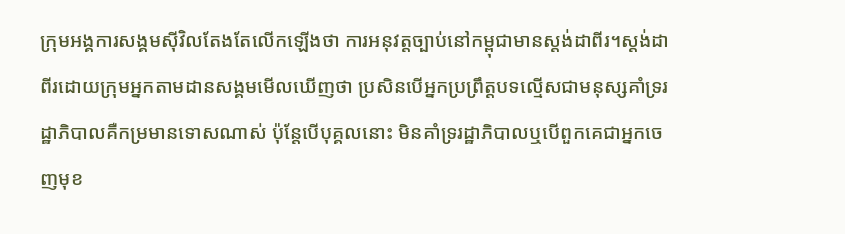ក្រុមអង្គការសង្គមស៊ីវិលតែងតែលើកឡើងថា ការអនុវត្តច្បាប់នៅកម្ពុជាមានស្តង់ដាពីរ។ស្តង់ដាពីរដោយក្រុមអ្នកតាមដានសង្គមមើលឃើញថា ប្រសិនបើអ្នកប្រព្រឹត្តបទល្មើសជាមនុស្សគាំទ្ររដ្ឋាភិបាលគឺកម្រមានទោសណាស់ ប៉ុន្តែបើបុគ្គលនោះ មិនគាំទ្ររដ្ឋាភិបាលឬបើពួកគេជាអ្នកចេញមុខ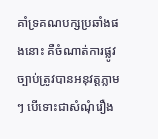គាំទ្រគណបក្សប្រឆាំងផងនោះ គឺចំណាត់ការផ្លូវច្បាប់ត្រូវបានអនុវត្តភ្លាមៗ បើទោះជាសំណុំរឿង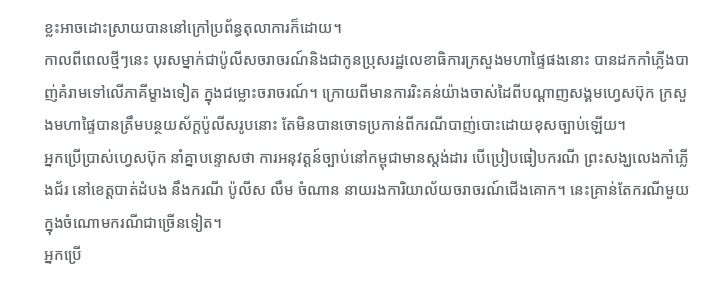ខ្លះអាចដោះស្រាយបាននៅក្រៅប្រព័ន្ធតុលាការក៏ដោយ។
កាលពីពេលថ្មីៗនេះ បុរសម្នាក់ជាប៉ូលីសចរាចរណ៍និងជាកូនប្រុសរដ្ឋលេខាធិការក្រសួងមហាផ្ទៃផងនោះ បានដកកាំភ្លើងបាញ់គំរាមទៅលើភាគីម្ខាងទៀត ក្នុងជម្លោះចរាចរណ៍។ ក្រោយពីមានការរិះគន់យ៉ាងចាស់ដៃពីបណ្តាញសង្គមហ្វេសប៊ុក ក្រសួងមហាផ្ទៃបានត្រឹមបន្ថយស័ក្តប៉ូលីសរូបនោះ តែមិនបានចោទប្រកាន់ពីករណីបាញ់បោះដោយខុសច្បាប់ឡើយ។
អ្នកប្រើប្រាស់ហ្វេសប៊ុក នាំគ្នាបន្ទោសថា ការអនុវត្តន៍ច្បាប់នៅកម្ពុជាមានស្តង់ដារ បើប្រៀបធៀបករណី ព្រះសង្ឃលេងកាំភ្លើងជ័រ នៅខេត្តបាត់ដំបង នឹងករណី ប៉ូលីស លឹម ចំណាន នាយរងការិយាល័យចរាចរណ៍ជើងគោក។ នេះគ្រាន់តែករណីមួយក្នុងចំណោមករណីជាច្រើនទៀត។
អ្នកប្រើ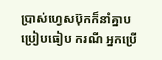ប្រាស់ហ្វេសប៊ុកក៏នាំគ្នាបប្រៀបធៀប ករណី អ្នកប្រើ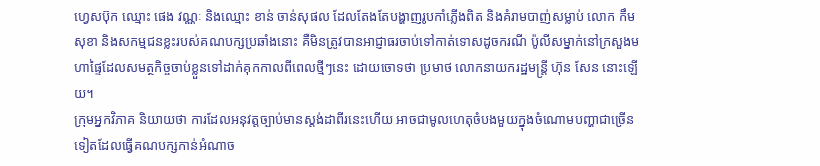ហ្វេសប៊ុក ឈ្មោះ ផេង វណ្ណៈ និងឈ្មោះ ខាន់ ចាន់សុផល ដែលតែងតែបង្ហាញរូបកាំភ្លើងពិត និងគំរាមបាញ់សម្លាប់ លោក កឹម សុខា និងសកម្មជនខ្លះរបស់គណបក្សប្រឆាំងនោះ គឺមិនត្រូវបានអាជ្ញាធរចាប់ទៅកាត់ទោសដូចករណី ប៉ូលីសម្នាក់នៅក្រសួងមហាផ្ទៃដែលសមត្ថកិច្ចចាប់ខ្លួនទៅដាក់គុកកាលពីពេលថ្មីៗនេះ ដោយចោទថា ប្រមាថ លោកនាយករដ្ឋមន្រ្តី ហ៊ុន សែន នោះឡើយ។
ក្រុមអ្នកវិភាគ និយាយថា ការដែលអនុវត្តច្បាប់មានស្តង់ដាពីរនេះហើយ អាចជាមូលហេតុចំបងមួយក្នុងចំណោមបញ្ហាជាច្រើនទៀតដែលធ្វើគណបក្សកាន់អំណាច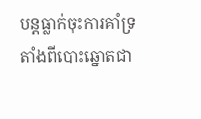បន្តធ្លាក់ចុះការគាំទ្រតាំងពីបោះឆ្នោតជា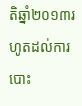តិឆ្នាំ២០១៣រហូតដល់ការបោះ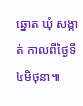ឆ្នោត ឃុំ សង្កាត់ កាលពីថ្ងៃទី៤មិថុនា៕